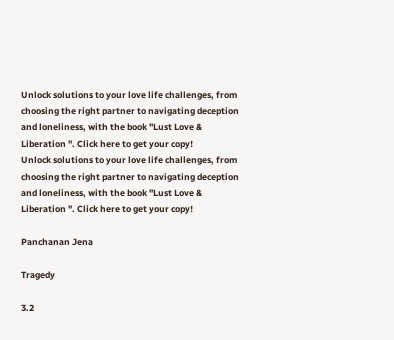Unlock solutions to your love life challenges, from choosing the right partner to navigating deception and loneliness, with the book "Lust Love & Liberation ". Click here to get your copy!
Unlock solutions to your love life challenges, from choosing the right partner to navigating deception and loneliness, with the book "Lust Love & Liberation ". Click here to get your copy!

Panchanan Jena

Tragedy

3.2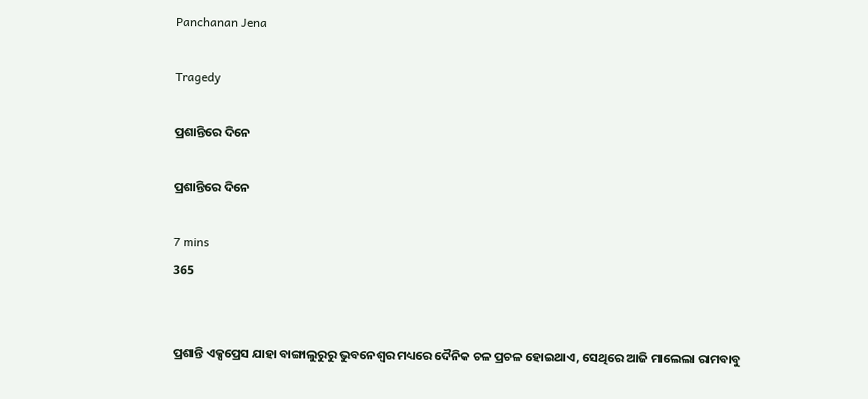Panchanan Jena

Tragedy

ପ୍ରଶାନ୍ତିରେ ଦିନେ

ପ୍ରଶାନ୍ତିରେ ଦିନେ

7 mins
365


ପ୍ରଶାନ୍ତି ଏକ୍ସପ୍ରେସ ଯାହା ବାଙ୍ଗାଲୁରୁରୁ ଭୁବନେଶ୍ଵର ମଧ୍ୟରେ ଦୈନିକ ଚଳ ପ୍ରଚଳ ହୋଇଥାଏ, ସେଥିରେ ଆଜି ମାଲେଲା ରାମବାବୁ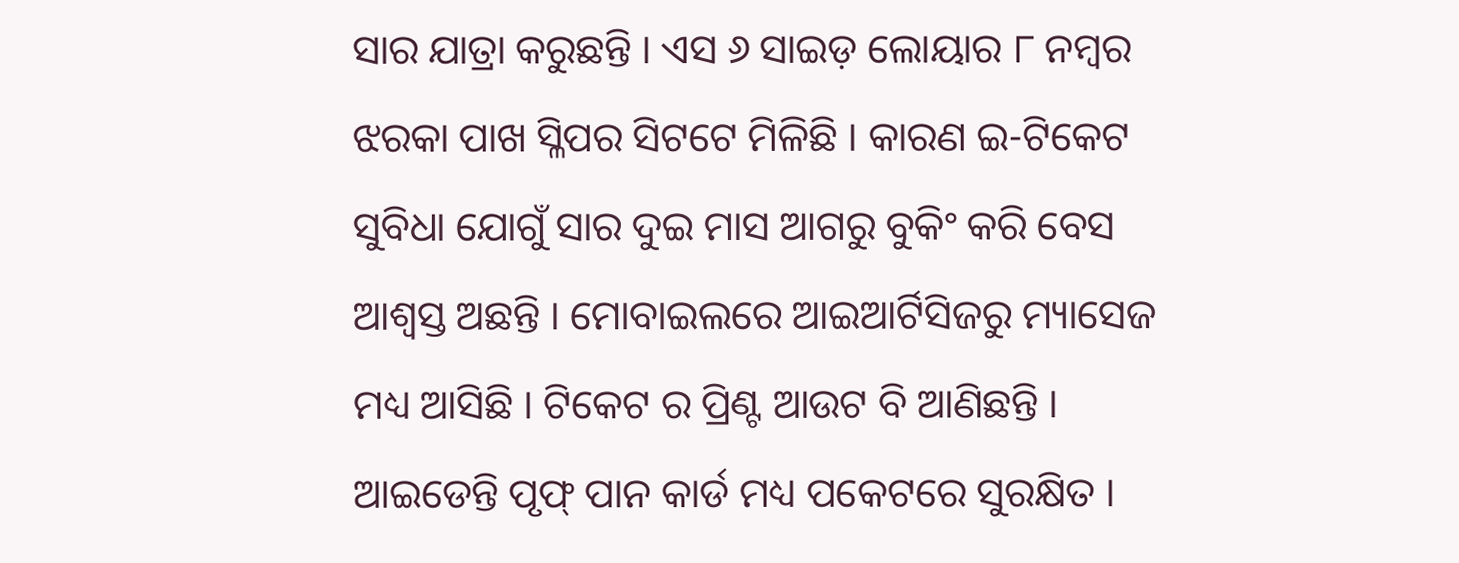ସାର ଯାତ୍ରା କରୁଛନ୍ତି । ଏସ ୬ ସାଇଡ଼ ଲୋୟାର ୮ ନମ୍ବର ଝରକା ପାଖ ସ୍ଳିପର ସିଟଟେ ମିଳିଛି । କାରଣ ଇ-ଟିକେଟ ସୁବିଧା ଯୋଗୁଁ ସାର ଦୁଇ ମାସ ଆଗରୁ ବୁକିଂ କରି ବେସ ଆଶ୍ଵସ୍ତ ଅଛନ୍ତି । ମୋବାଇଲରେ ଆଇଆର୍ଟିସିଜରୁ ମ୍ୟାସେଜ ମଧ୍ୟ ଆସିଛି । ଟିକେଟ ର ପ୍ରିଣ୍ଟ ଆଉଟ ବି ଆଣିଛନ୍ତି । ଆଇଡେନ୍ତି ପୃଫ୍ ପାନ କାର୍ଡ ମଧ୍ୟ ପକେଟରେ ସୁରକ୍ଷିତ ।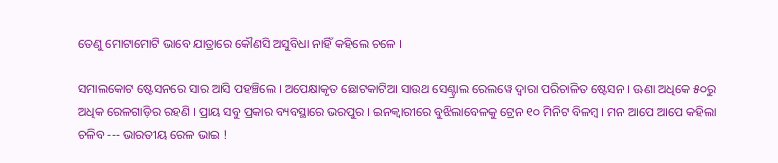ତେଣୁ ମୋଟାମୋଟି ଭାବେ ଯାତ୍ରାରେ କୌଣସି ଅସୁବିଧା ନାହିଁ କହିଲେ ଚଳେ ।

ସମାଲକୋଟ ଷ୍ଟେସନରେ ସାର ଆସି ପହଞ୍ଚିଲେ । ଅପେକ୍ଷାକୃତ ଛୋଟକାଟିଆ ସାଉଥ ସେଣ୍ଟ୍ରାଲ ରେଲୱେ ଦ୍ଵାରା ପରିଚାଳିତ ଷ୍ଟେସନ । ଊଣା ଅଧିକେ ୫୦ରୁ ଅଧିକ ରେଳଗାଡ଼ିର ରହଣି । ପ୍ରାୟ ସବୁ ପ୍ରକାର ବ୍ୟବସ୍ଥାରେ ଭରପୁର । ଇନକ୍ଵାରୀରେ ବୁଝିଲାବେଳକୁ ଟ୍ରେନ ୧୦ ମିନିଟ ବିଳମ୍ବ । ମନ ଆପେ ଆପେ କହିଲା ଚଳିବ --- ଭାରତୀୟ ରେଳ ଭାଇ !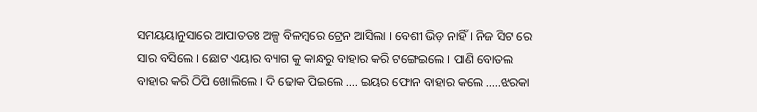ସମୟୟାନୁସାରେ ଆପାତତଃ ଅଳ୍ପ ବିଳମ୍ବରେ ଟ୍ରେନ ଆସିଲା । ବେଶୀ ଭିଡ଼ ନାହିଁ । ନିଜ ସିଟ ରେ ସାର ବସିଲେ । ଛୋଟ ଏୟାର ବ୍ୟାଗ କୁ କାନ୍ଧରୁ ବାହାର କରି ଟଙ୍ଗେଇଲେ । ପାଣି ବୋତଲ ବାହାର କରି ଠିପି ଖୋଲିଲେ । ଦି ଢୋକ ପିଇଲେ .... ଇୟର ଫୋନ ବାହାର କଲେ .....ଝରକା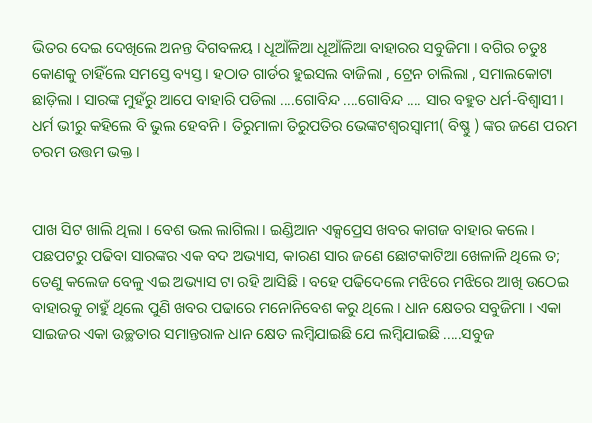ଭିତର ଦେଇ ଦେଖିଲେ ଅନନ୍ତ ଦିଗବଳୟ । ଧୂଆଁଳିଆ ଧୂଆଁଳିଆ ବାହାରର ସବୁଜିମା । ବଗିର ଚତୁଃ କୋଣକୁ ଚାହିଁଲେ ସମସ୍ତେ ବ୍ୟସ୍ତ । ହଠାତ ଗାର୍ଡର ହୁଇସଲ ବାଜିଲା , ଟ୍ରେନ ଚାଲିଲା , ସମାଲକୋଟା ଛାଡ଼ିଲା । ସାରଙ୍କ ମୁହଁରୁ ଆପେ ବାହାରି ପଡିଲା ....ଗୋବିନ୍ଦ ....ଗୋବିନ୍ଦ .... ସାର ବହୁତ ଧର୍ମ-ବିଶ୍ଵାସୀ । ଧର୍ମ ଭୀରୁ କହିଲେ ବି ଭୁଲ ହେବନି । ତିରୁମାଳା ତିରୁପତିର ଭେଙ୍କଟଶ୍ଵରସ୍ଵାମୀ( ବିଷ୍ଣୁ ) ଙ୍କର ଜଣେ ପରମ ଚରମ ଉତ୍ତମ ଭକ୍ତ ।


ପାଖ ସିଟ ଖାଲି ଥିଲା । ବେଶ ଭଲ ଲାଗିଲା । ଇଣ୍ଡିଆନ ଏକ୍ସପ୍ରେସ ଖବର କାଗଜ ବାହାର କଲେ । ପଛପଟରୁ ପଢିବା ସାରଙ୍କର ଏକ ବଦ ଅଭ୍ୟାସ, କାରଣ ସାର ଜଣେ ଛୋଟକାଟିଆ ଖେଳାଳି ଥିଲେ ତ; ତେଣୁ କଲେଜ ବେଳୁ ଏଇ ଅଭ୍ୟାସ ଟା ରହି ଆସିଛି । ବହେ ପଢିଦେଲେ ମଝିରେ ମଝିରେ ଆଖି ଉଠେଇ ବାହାରକୁ ଚାହୁଁ ଥିଲେ ପୁଣି ଖବର ପଢାରେ ମନୋନିବେଶ କରୁ ଥିଲେ । ଧାନ କ୍ଷେତର ସବୁଜିମା । ଏକା ସାଇଜର ଏକା ଉଚ୍ଛତାର ସମାନ୍ତରାଳ ଧାନ କ୍ଷେତ ଲମ୍ବିଯାଇଛି ଯେ ଲମ୍ବିଯାଇଛି .....ସବୁଜ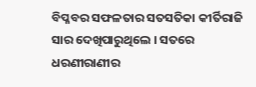ବିପ୍ଳବର ସଫଳତାର ସତସତିକା କୀର୍ତିରାଜି ସାର ଦେଖିପାରୁଥିଲେ । ସତରେ ଧରଣୀରାଣୀର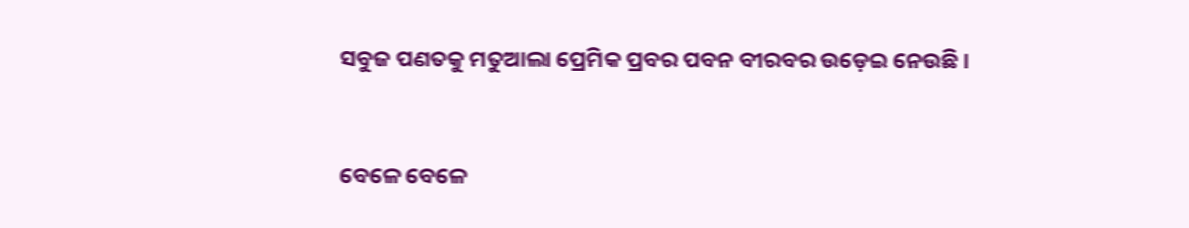ସବୁଜ ପଣତକୁ ମତୁଆଲା ପ୍ରେମିକ ପ୍ରବର ପବନ ବୀରବର ଉଡ଼େଇ ନେଉଛି ।


ବେଳେ ବେଳେ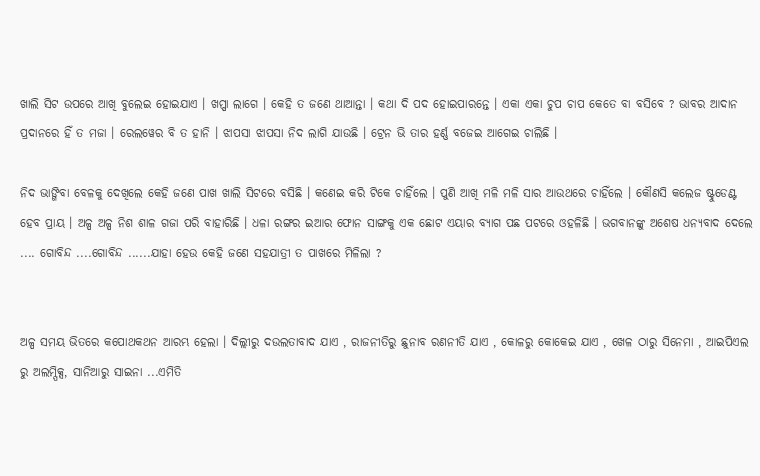ଖାଲି ସିଟ ଉପରେ ଆଖି ବୁଲେଇ ହୋଇଯାଏ । ଖପ୍ପା ଲାଗେ । କେହି ତ ଜଣେ ଥାଆନ୍ତା । କଥା ଦି ପଦ ହୋଇପାରନ୍ତେ । ଏକା ଏକା ଚୁପ ଚାପ କେତେ ବା ବସିବେ ? ଭାବର ଆଦାନ ପ୍ରଦାନରେ ହିଁ ତ ମଜା । ରେଲୱେର ବି ତ ହାନି । ଝାପସା ଝାପସା ନିଦ ଲାଗି ଯାଉଛି । ଟ୍ରେନ ଭି ତାର ହର୍ଣ୍ଣ ବଜେଇ ଆଗେଇ ଚାଲିଛି ।

ନିଦ ଭାଙ୍ଗିବା ବେଳକୁ ଦେଖିଲେ କେହି ଜଣେ ପାଖ ଖାଲି ସିଟରେ ବସିଛି । କଣେଇ କରି ଟିକେ ଚାହିଁଲେ । ପୁଣି ଆଖି ମଳି ମଳି ସାର ଆଉଥରେ ଚାହିଁଲେ । କୌଣସି କଲେଜ ଷ୍ଟୁଡେଣ୍ଟ ହେବ ପ୍ରାୟ । ଅଳ୍ପ ଅଳ୍ପ ନିଶ ଶାଳ ଗଜା ପରି ବାହାରିଛି । ଧଳା ରଙ୍ଗର ଇଆର ଫୋନ ସାଙ୍ଗକୁ ଏକ ଛୋଟ ଏୟାର ବ୍ୟାଗ ପଛ ପଟରେ ଓହଳିଛି । ଭଗବାନଙ୍କୁ ଅଶେଷ ଧନ୍ୟବାଦ ଦେଲେ .... ଗୋବିନ୍ଦ ....ଗୋବିନ୍ଦ ......ଯାହା ହେଉ କେହି ଜଣେ ସହଯାତ୍ରୀ ତ ପାଖରେ ମିଳିଲା ?


ଅଳ୍ପ ସମୟ ଭିତରେ କପୋଥକଥନ ଆରମ୍ଭ ହେଲା । ଦିଲ୍ଲୀରୁ ଦଉଲତାବାଦ ଯାଏ , ରାଜନୀତିରୁ ଛୁନାବ ରଣନୀତି ଯାଏ , କୋଳରୁ କୋକେଇ ଯାଏ , ଖେଳ ଠାରୁ ସିନେମା , ଆଇପିଏଲ ରୁ ଅଲମ୍ପିକ୍ସ, ସାନିଆରୁ ସାଇନା ...ଏମିତି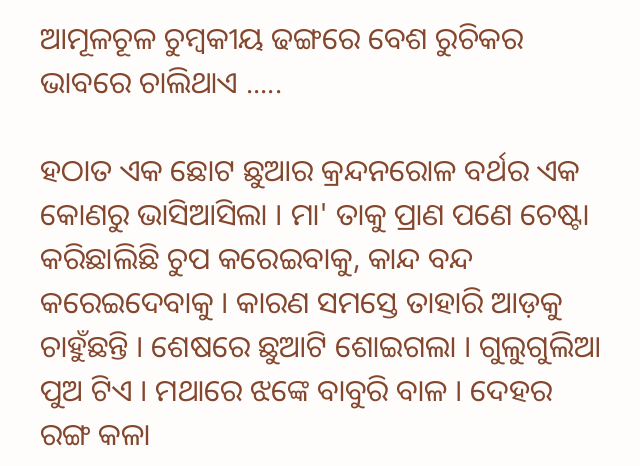ଆମୂଳଚୂଳ ଚୁମ୍ବକୀୟ ଢଙ୍ଗରେ ବେଶ ରୁଚିକର ଭାବରେ ଚାଲିଥାଏ .....

ହଠାତ ଏକ ଛୋଟ ଛୁଆର କ୍ରନ୍ଦନରୋଳ ବର୍ଥର ଏକ କୋଣରୁ ଭାସିଆସିଲା । ମା' ତାକୁ ପ୍ରାଣ ପଣେ ଚେଷ୍ଟା କରିଛାଲିଛି ଚୁପ କରେଇବାକୁ, କାନ୍ଦ ବନ୍ଦ କରେଇଦେବାକୁ । କାରଣ ସମସ୍ତେ ତାହାରି ଆଡ଼କୁ ଚାହୁଁଛନ୍ତି । ଶେଷରେ ଛୁଆଟି ଶୋଇଗଲା । ଗୁଲୁଗୁଲିଆ ପୁଅ ଟିଏ । ମଥାରେ ଝଙ୍କେ ବାବୁରି ବାଳ । ଦେହର ରଙ୍ଗ କଳା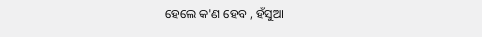ହେଲେ କ'ଣ ହେବ , ହଁସୁଆ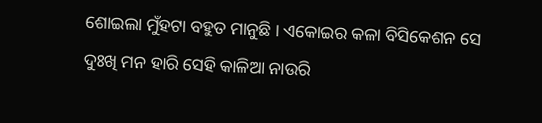ଶୋଇଲା ମୁଁହଟା ବହୁତ ମାନୁଛି । ଏକୋଇର କଳା ବିସିକେଶନ ସେ ଦୁଃଖି ମନ ହାରି ସେହି କାଳିଆ ନାଉରି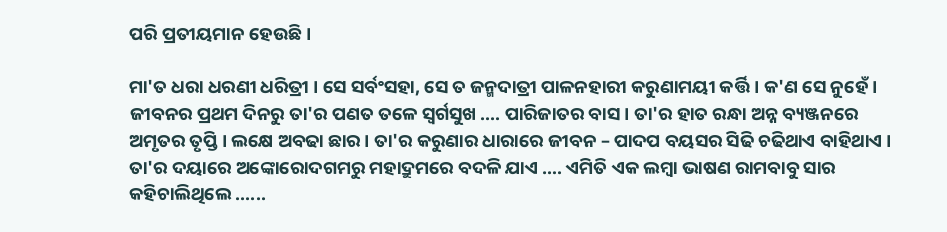ପରି ପ୍ରତୀୟମାନ ହେଉଛି ।

ମା'ତ ଧରା ଧରଣୀ ଧରିତ୍ରୀ । ସେ ସର୍ବଂସହା, ସେ ତ ଜନ୍ମଦାତ୍ରୀ ପାଳନହାରୀ କରୁଣାମୟୀ କର୍ତ୍ତି । କ'ଣ ସେ ନୁହେଁ । ଜୀବନର ପ୍ରଥମ ଦିନରୁ ତା'ର ପଣତ ତଳେ ସ୍ଵର୍ଗସୁଖ .... ପାରିଜାତର ବାସ । ତା'ର ହାତ ରନ୍ଧା ଅନ୍ନ ବ୍ୟଞ୍ଜନରେ ଅମୃତର ତୃପ୍ତି । ଲକ୍ଷେ ଅବଢା ଛାର । ତା'ର କରୁଣାର ଧାରାରେ ଜୀବନ – ପାଦପ ବୟସର ସିଢି ଚଢିଥାଏ ବାହିଥାଏ । ତା'ର ଦୟାରେ ଅଙ୍କୋରୋଦଗମରୁ ମହାଦ୍ରୁମରେ ବଦଳି ଯାଏ …. ଏମିତି ଏକ ଲମ୍ବା ଭାଷଣ ରାମବାବୁ ସାର କହିଚାଲିଥିଲେ ......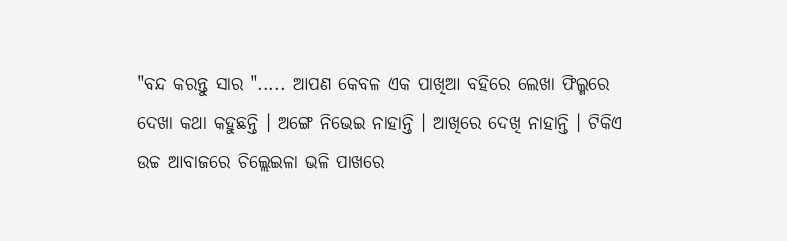"ବନ୍ଦ କରନ୍ତୁ ସାର "..... ଆପଣ କେବଳ ଏକ ପାଖିଆ ବହିରେ ଲେଖା ଫିଲ୍ମରେ ଦେଖା କଥା କହୁଛନ୍ତି । ଅଙ୍ଗେ ନିଭେଇ ନାହାନ୍ତି । ଆଖିରେ ଦେଖି ନାହାନ୍ତି । ଟିକିଏ ଉଚ୍ଚ ଆବାଜରେ ଚିଲ୍ଲେଇଳା ଭଳି ପାଖରେ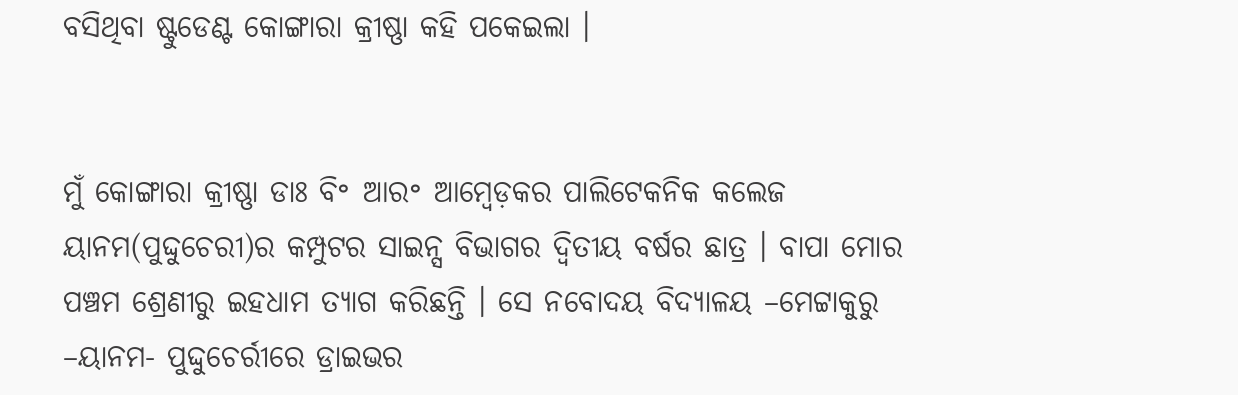ବସିଥିବା ଷ୍ଟୁଡେଣ୍ଟ କୋଙ୍ଗାରା କ୍ରୀଷ୍ଣା କହି ପକେଇଲା ।


ମୁଁ କୋଙ୍ଗାରା କ୍ରୀଷ୍ଣା ଡାଃ ବି॰ ଆର॰ ଆମ୍ବେଡ଼କର ପାଲିଟେକନିକ କଲେଜ ୟାନମ(ପୁଦ୍ଦୁଚେରୀ)ର କମ୍ପୁଟର ସାଇନ୍ସ ବିଭାଗର ଦ୍ଵିତୀୟ ବର୍ଷର ଛାତ୍ର । ବାପା ମୋର ପଞ୍ଚମ ଶ୍ରେଣୀରୁ ଇହଧାମ ତ୍ୟାଗ କରିଛନ୍ତି । ସେ ନବୋଦୟ ବିଦ୍ୟାଳୟ –ମେଟ୍ଟାକୁରୁ –ୟାନମ- ପୁଦ୍ଦୁଚେର୍ରୀରେ ଡ୍ରାଇଭର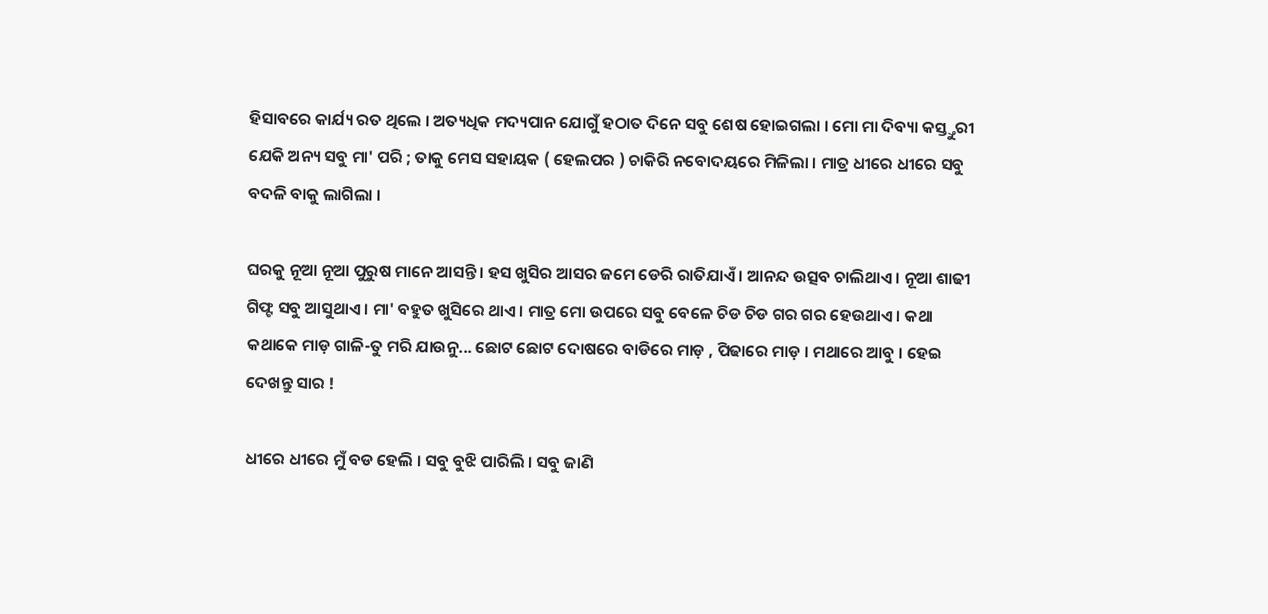ହିସାବରେ କାର୍ଯ୍ୟ ରତ ଥିଲେ । ଅତ୍ୟଧିକ ମଦ୍ୟପାନ ଯୋଗୁଁ ହଠାତ ଦିନେ ସବୁ ଶେଷ ହୋଇଗଲା । ମୋ ମା ଦିବ୍ୟା କସ୍ତ୍ତୁରୀ ଯେକି ଅନ୍ୟ ସବୁ ମା' ପରି ; ତାକୁ ମେସ ସହାୟକ ( ହେଲପର ) ଚାକିରି ନବୋଦୟରେ ମିଳିଲା । ମାତ୍ର ଧୀରେ ଧୀରେ ସବୁ ବଦଳି ବାକୁ ଲାଗିଲା ।

ଘରକୁ ନୂଆ ନୂଆ ପୁରୁଷ ମାନେ ଆସନ୍ତି । ହସ ଖୁସିର ଆସର ଜମେ ଡେରି ରାତିଯାଏଁ । ଆନନ୍ଦ ଉତ୍ସବ ଚାଲିଥାଏ । ନୂଆ ଶାଢୀ ଗିଫ୍ଟ ସବୁ ଆସୁଥାଏ । ମା' ବହୁତ ଖୁସିରେ ଥାଏ । ମାତ୍ର ମୋ ଉପରେ ସବୁ ବେଳେ ଚିଡ ଚିଡ ଗର ଗର ହେଉଥାଏ । କଥା କଥାକେ ମାଡ଼ ଗାଳି-ତୁ ମରି ଯାଉନୁ... ଛୋଟ ଛୋଟ ଦୋଷରେ ବାଡିରେ ମାଡ଼ , ପିଢାରେ ମାଡ଼ । ମଥାରେ ଆବୁ । ହେଇ ଦେଖନ୍ତୁ ସାର !

ଧୀରେ ଧୀରେ ମୁଁ ବଡ ହେଲି । ସବୁ ବୁଝି ପାରିଲି । ସବୁ ଜାଣି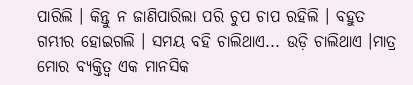ପାରିଲି । କିନ୍ତୁ ନ ଜାଣିପାରିଲା ପରି ଚୁପ ଚାପ ରହିଲି । ବହୁତ ଗମ୍ଭୀର ହୋଇଗଲି । ସମୟ ବହି ଚାଲିଥାଏ... ଉଡ଼ି ଚାଲିଥାଏ ।ମାତ୍ର ମୋର ବ୍ୟକ୍ତିତ୍ଵ ଏକ ମାନସିକ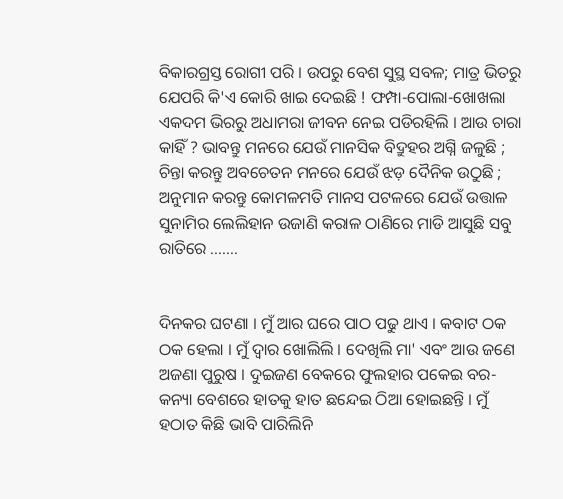ବିକାରଗ୍ରସ୍ତ ରୋଗୀ ପରି । ଉପରୁ ବେଶ ସୁସ୍ଥ ସବଳ; ମାତ୍ର ଭିତରୁ ଯେପରି କି'ଏ କୋରି ଖାଇ ଦେଇଛି ! ଫମ୍ପା-ପୋଲା-ଖୋଖଲା ଏକଦମ ଭିରରୁ ଅଧାମରା ଜୀବନ ନେଇ ପଡିରହିଲି । ଆଉ ଚାରା କାହିଁ ? ଭାବନ୍ତୁ ମନରେ ଯେଉଁ ମାନସିକ ବିଦ୍ରୁହର ଅଗ୍ନି ଜଳୁଛି ; ଚିନ୍ତା କରନ୍ତୁ ଅବଚେତନ ମନରେ ଯେଉଁ ଝଡ଼ ଦୈନିକ ଉଠୁଛି ; ଅନୁମାନ କରନ୍ତୁ କୋମଳମତି ମାନସ ପଟଳରେ ଯେଉଁ ଉତ୍ତାଳ ସୁନାମିର ଲେଲିହାନ ଉଜାଣି କରାଳ ଠାଣିରେ ମାଡି ଆସୁଛି ସବୁ ରାତିରେ .......


ଦିନକର ଘଟଣା । ମୁଁ ଆର ଘରେ ପାଠ ପଢୁ ଥାଏ । କବାଟ ଠକ ଠକ ହେଲା । ମୁଁ ଦ୍ଵାର ଖୋଲିଲି । ଦେଖିଲି ମା' ଏବଂ ଆଉ ଜଣେ ଅଜଣା ପୁରୁଷ । ଦୁଇଜଣ ବେକରେ ଫୁଲହାର ପକେଇ ବର-କନ୍ୟା ବେଶରେ ହାତକୁ ହାତ ଛନ୍ଦେଇ ଠିଆ ହୋଇଛନ୍ତି । ମୁଁ ହଠାତ କିଛି ଭାବି ପାରିଲିନି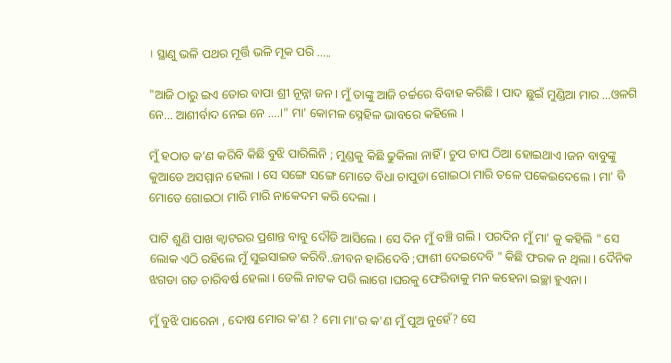। ସ୍ଥାଣୁ ଭଳି ପଥର ମୂର୍ତ୍ତି ଭଳି ମୂକ ପରି .....

"ଆଜି ଠାରୁ ଇଏ ତୋର ବାପା ଶ୍ରୀ ନୂନ୍ନା ଜନ । ମୁଁ ତାଙ୍କୁ ଆଜି ଚର୍ଚ୍ଚରେ ବିବାହ କରିଛି । ପାଦ ଛୁଇଁ ମୁଣ୍ଡିଆ ମାର ...ଓଳଗି ନେ... ଆଶୀର୍ବାଦ ନେଇ ନେ ....।" ମା' କୋମଳ ସ୍ନେହିଳ ଭାବରେ କହିଲେ ।

ମୁଁ ହଠାତ କ'ଣ କରିବି କିଛି ବୁଝି ପାରିଲିନି ; ମୁଣ୍ଡକୁ କିଛି ଢୁକିଲା ନାହିଁ । ଚୁପ ଚାପ ଠିଆ ହୋଇଥାଏ ।ଜନ ବାବୁଙ୍କୁ କୁଆଡେ ଅସମ୍ମାନ ହେଲା । ସେ ସଙ୍ଗେ ସଙ୍ଗେ ମୋତେ ବିଧା ଚାପୁଡା ଗୋଇଠା ମାରି ତଳେ ପକେଇଦେଲେ । ମା' ବି ମୋତେ ଗୋଇଠା ମାରି ମାରି ନାକେଦମ କରି ଦେଲା ।

ପାଟି ଶୁଣି ପାଖ କ୍ଵାଟରର ପ୍ରଶାନ୍ତ ବାବୁ ଦୌଡି ଆସିଲେ । ସେ ଦିନ ମୁଁ ବଞ୍ଚି ଗଲି । ପରଦିନ ମୁଁ ମା' କୁ କହିଲି " ସେ ଲୋକ ଏଠି ରହିଲେ ମୁଁ ସୁଇସାଇଡ କରିବି..ଜୀବନ ହାରିଦେବି ;ଫାଶୀ ଦେଇଦେବି " କିଛି ଫରକ ନ ଥିଲା । ଦୈନିକ ଝଗଡା ଗତ ଚାରିବର୍ଷ ହେଲା । ଡେଲି ନାଟକ ପରି ଲାଗେ ।ଘରକୁ ଫେରିବାକୁ ମନ କହେନା ଇଚ୍ଛା ହୁଏନା ।

ମୁଁ ବୁଝି ପାରେନା , ଦୋଷ ମୋର କ'ଣ ? ମୋ ମା'ର କ'ଣ ମୁଁ ପୁଅ ନୁହେଁ? ସେ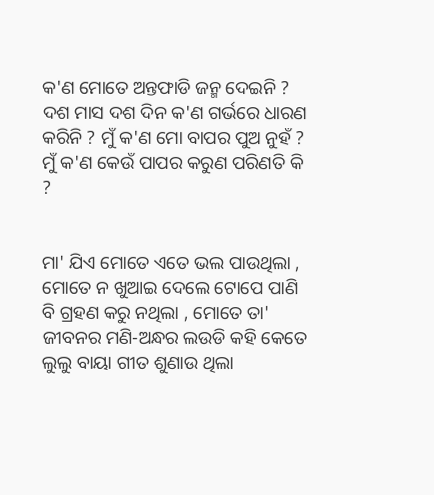କ'ଣ ମୋତେ ଅନ୍ତଫାଡି ଜନ୍ମ ଦେଇନି ? ଦଶ ମାସ ଦଶ ଦିନ କ'ଣ ଗର୍ଭରେ ଧାରଣ କରିନି ? ମୁଁ କ'ଣ ମୋ ବାପର ପୁଅ ନୁହଁ ? ମୁଁ କ'ଣ କେଉଁ ପାପର କରୁଣ ପରିଣତି କି ?


ମା' ଯିଏ ମୋତେ ଏତେ ଭଲ ପାଉଥିଲା , ମୋତେ ନ ଖୁଆଇ ଦେଲେ ଟୋପେ ପାଣି ବି ଗ୍ରହଣ କରୁ ନଥିଲା , ମୋତେ ତା' ଜୀବନର ମଣି-ଅନ୍ଧର ଲଉଡି କହି କେତେ ଲୁଲୁ ବାୟା ଗୀତ ଶୁଣାଉ ଥିଲା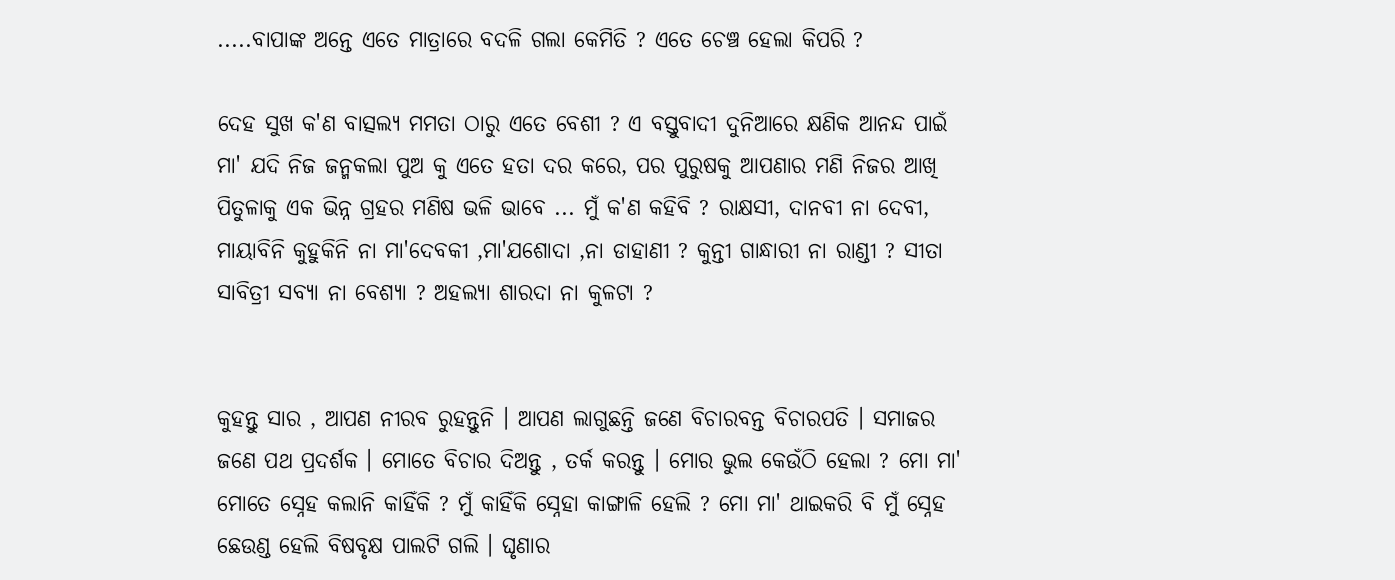.....ବାପାଙ୍କ ଅନ୍ତେ ଏତେ ମାତ୍ରାରେ ବଦଳି ଗଲା କେମିତି ? ଏତେ ଚେଞ୍ଚ ହେଲା କିପରି ?

ଦେହ ସୁଖ କ'ଣ ବାତ୍ସଲ୍ୟ ମମତା ଠାରୁ ଏତେ ବେଶୀ ? ଏ ବସ୍ତୁବାଦୀ ଦୁନିଆରେ କ୍ଷଣିକ ଆନନ୍ଦ ପାଇଁ ମା' ଯଦି ନିଜ ଜନ୍ମକଲା ପୁଅ କୁ ଏତେ ହତା ଦର କରେ, ପର ପୁରୁଷକୁ ଆପଣାର ମଣି ନିଜର ଆଖି ପିତୁଳାକୁ ଏକ ଭିନ୍ନ ଗ୍ରହର ମଣିଷ ଭଳି ଭାବେ ... ମୁଁ କ'ଣ କହିବି ? ରାକ୍ଷସୀ, ଦାନବୀ ନା ଦେବୀ, ମାୟାବିନି କୁହୁକିନି ନା ମା'ଦେବକୀ ,ମା'ଯଶୋଦା ,ନା ଡାହାଣୀ ? କୁନ୍ତୀ ଗାନ୍ଧାରୀ ନା ରାଣ୍ଡୀ ? ସୀତା ସାବିତ୍ରୀ ସବ୍ୟା ନା ବେଶ୍ୟା ? ଅହଲ୍ୟା ଶାରଦା ନା କୁଳଟା ?


କୁହନ୍ତୁ ସାର , ଆପଣ ନୀରବ ରୁହନ୍ତୁନି । ଆପଣ ଲାଗୁଛନ୍ତି ଜଣେ ବିଚାରବନ୍ତ ବିଚାରପତି । ସମାଜର ଜଣେ ପଥ ପ୍ରଦର୍ଶକ । ମୋତେ ବିଚାର ଦିଅନ୍ତୁ , ତର୍କ କରନ୍ତୁ । ମୋର ଭୁଲ କେଉଁଠି ହେଲା ? ମୋ ମା' ମୋତେ ସ୍ନେହ କଲାନି କାହିଁକି ? ମୁଁ କାହିଁକି ସ୍ନେହା କାଙ୍ଗାଳି ହେଲି ? ମୋ ମା' ଥାଇକରି ବି ମୁଁ ସ୍ନେହ ଛେଉଣ୍ଡ ହେଲି ବିଷବୃକ୍ଷ ପାଲଟି ଗଲି । ଘୃଣାର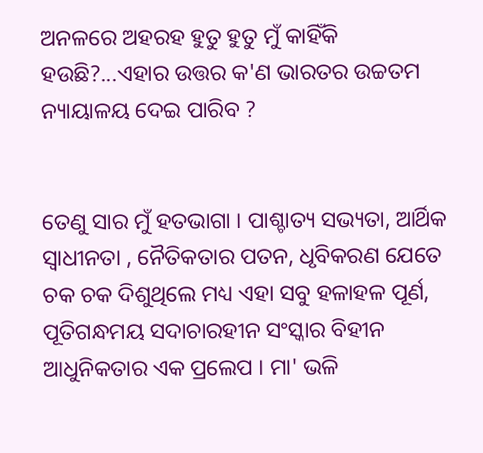ଅନଳରେ ଅହରହ ହୁତୁ ହୁତୁ ମୁଁ କାହିଁକି ହଉଛି?...ଏହାର ଉତ୍ତର କ'ଣ ଭାରତର ଉଚ୍ଚତମ ନ୍ୟାୟାଳୟ ଦେଇ ପାରିବ ?


ତେଣୁ ସାର ମୁଁ ହତଭାଗା । ପାଶ୍ଚାତ୍ୟ ସଭ୍ୟତା, ଆର୍ଥିକ ସ୍ଵାଧୀନତା , ନୈତିକତାର ପତନ, ଧୃବିକରଣ ଯେତେ ଚକ ଚକ ଦିଶୁଥିଲେ ମଧ୍ୟ ଏହା ସବୁ ହଳାହଳ ପୂର୍ଣ, ପୂତିଗନ୍ଧମୟ ସଦାଚାରହୀନ ସଂସ୍କାର ବିହୀନ ଆଧୁନିକତାର ଏକ ପ୍ରଲେପ । ମା' ଭଳି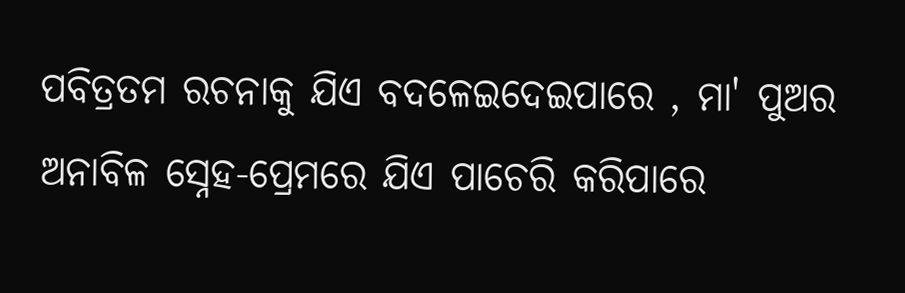ପବିତ୍ରତମ ରଚନାକୁ ଯିଏ ବଦଳେଇଦେଇପାରେ , ମା' ପୁଅର ଅନାବିଳ ସ୍ନେହ-ପ୍ରେମରେ ଯିଏ ପାଚେରି କରିପାରେ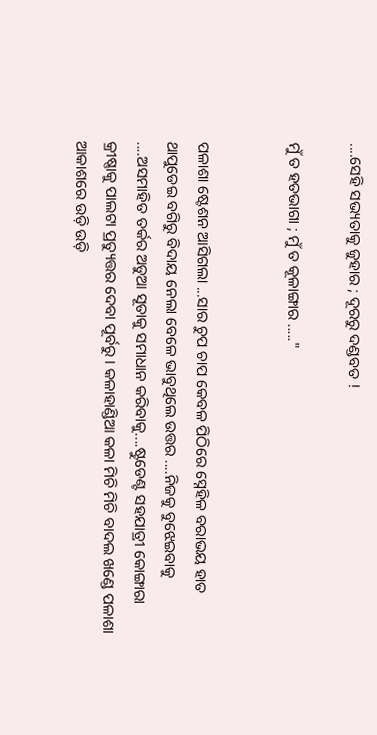....ସେହି ସଭ୍ୟତାକୁ ଜୁହାର ; ଦୂରରୁ ଦଣ୍ଡବତ !

ମୁଁ ତ ହତଭାଗା ; ମୁଁ ତ କୂଳାଙ୍ଗାର ....."


ପଳାଶା ଷ୍ଟେଶନ ଆସିଗଲା ...ସାର ଚୁପ ଚାପ କେବଳ ପିଠିରେ ସ୍ନେହିଳ ବରାଭୟ ହାତ ଥାପୁଡେଇ ବଗିରୁ ବିଦାୟ ନେଲା ବେଳେ ଭାବୁଥିଲେ ଉତ୍ତର ....ନିଜକୁ ବୁଝେଇବାକୁ ....ଅସମାହିତ ତର୍କର ଅଡୁଆ ସୂତାକୁ ସମାଧାନ କରିବାକୁ....ଷ୍ଟୁଡେଣ୍ଟ ସହଯାତ୍ରୀ କୋଙ୍ଗାରା କ୍ରୀଷ୍ଣାକୁ ପାଲଟା ପ୍ରତ୍ୟୁତ୍ତର ଦେବା ପୂର୍ବରୁ । କଳାହାଣ୍ଡିଆ କଳା ମିଚି ମିଚି ବାଦଲ ଖଣ୍ଡେ ପଳାଶା ଆକାଶରେ ଉଡ଼ି ଉଡ଼ି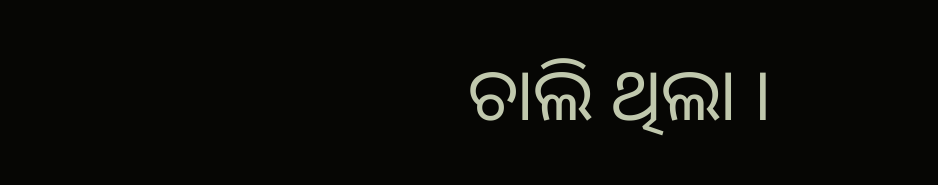ଚାଲି ଥିଲା ।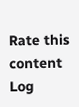Rate this content
Log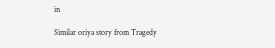in

Similar oriya story from Tragedy